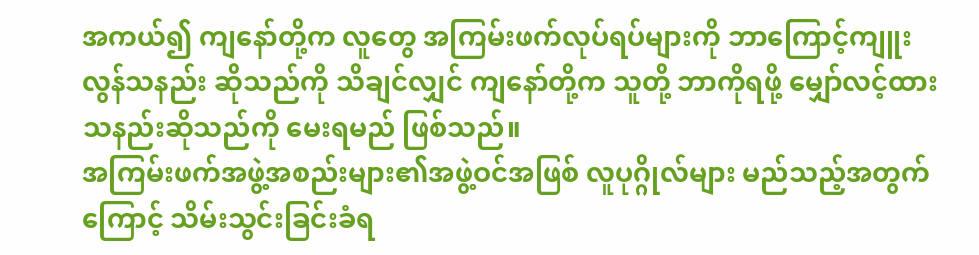အကယ်၍ ကျနော်တို့က လူတွေ အကြမ်းဖက်လုပ်ရပ်များကို ဘာကြောင့်ကျူးလွန်သနည်း ဆိုသည်ကို သိချင်လျှင် ကျနော်တို့က သူတို့ ဘာကိုရဖို့ မျှော်လင့်ထားသနည်းဆိုသည်ကို မေးရမည် ဖြစ်သည်။
အကြမ်းဖက်အဖွဲ့အစည်းများ၏အဖွဲ့ဝင်အဖြစ် လူပုဂ္ဂိုလ်များ မည်သည့်အတွက်ကြောင့် သိမ်းသွင်းခြင်းခံရ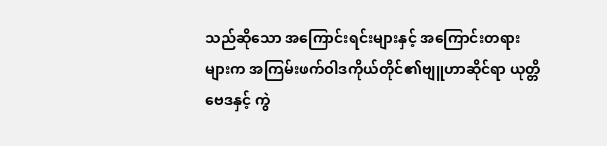သည်ဆိုသော အကြောင်းရင်းများနှင့် အကြောင်းတရားများက အကြမ်းဖက်ဝါဒကိုယ်တိုင်၏ဗျူဟာဆိုင်ရာ ယုတ္တိဗေဒနှင့် ကွဲ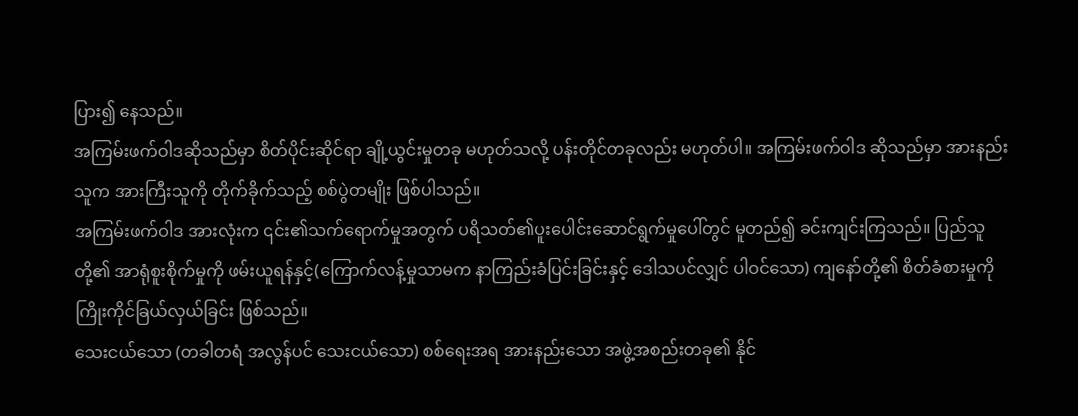ပြား၍ နေသည်။
အကြမ်းဖက်ဝါဒဆိုသည်မှာ စိတ်ပိုင်းဆိုင်ရာ ချို့ယွင်းမှုတခု မဟုတ်သလို့ ပန်းတိုင်တခုလည်း မဟုတ်ပါ။ အကြမ်းဖက်ဝါဒ ဆိုသည်မှာ အားနည်းသူက အားကြီးသူကို တိုက်ခိုက်သည့် စစ်ပွဲတမျိုး ဖြစ်ပါသည်။
အကြမ်းဖက်ဝါဒ အားလုံးက ၎င်း၏သက်ရောက်မှုအတွက် ပရိသတ်၏ပူးပေါင်းဆောင်ရွက်မှုပေါ်တွင် မူတည်၍ ခင်းကျင်းကြသည်။ ပြည်သူတို့၏ အာရုံစူးစိုက်မှုကို ဖမ်းယူရန်နှင့်(ကြောက်လန့်မှုသာမက နာကြည်းခံပြင်းခြင်းနှင့် ဒေါသပင်လျှင် ပါဝင်သော) ကျနော်တို့၏ စိတ်ခံစားမှုကို ကြိုးကိုင်ခြယ်လှယ်ခြင်း ဖြစ်သည်။
သေးငယ်သော (တခါတရံ အလွန်ပင် သေးငယ်သော) စစ်ရေးအရ အားနည်းသော အဖွဲ့အစည်းတခု၏ နိုင်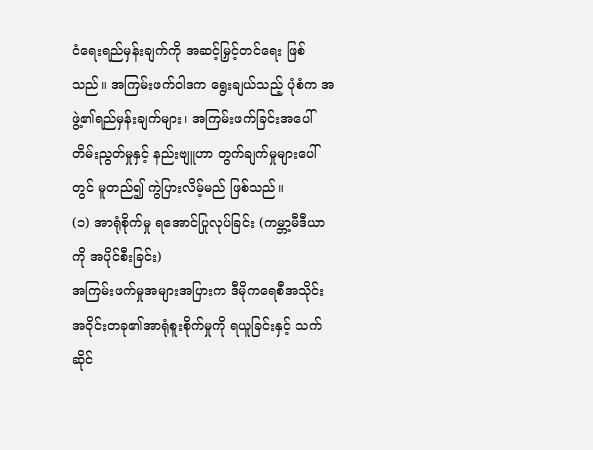ငံရေးရည်မှန်းချက်ကို အဆင့်မြှင့်တင်ရေး ဖြစ်သည်။ အကြမ်းဖက်ဝါဒက ရွေးချယ်သည့် ပုံစံက အဖွဲ့၏ရည်မှန်းချက်များ၊ အကြမ်းဖက်ခြင်းအပေါ် တိမ်းညွတ်မှုနှင့် နည်းဗျူဟာ တွက်ချက်မှုများပေါ်တွင် မူတည်၍ ကွဲပြားလိမ့်မည် ဖြစ်သည်။
(၁) အာရုံစိုက်မှု ရအောင်ပြုလုပ်ခြင်း (ကမ္ဘာ့မီဒီယာကို အပိုင်စီးခြင်း)
အကြမ်းဖက်မှုအများအပြားက ဒီမိုကရေစီအသိုင်းအဝိုင်းတခု၏အာရုံစူးစိုက်မှုကို ရယူခြင်းနှင့် သက်ဆိုင်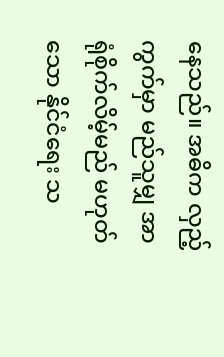နေသည်။ အဓိက လှည့်ကွက်မှာ မည်သူမျှ အာရုံစိုက်လိမ့်မည် မဟုတ်သော နိုင်ငံရေး သ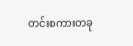တင်းစကားတခု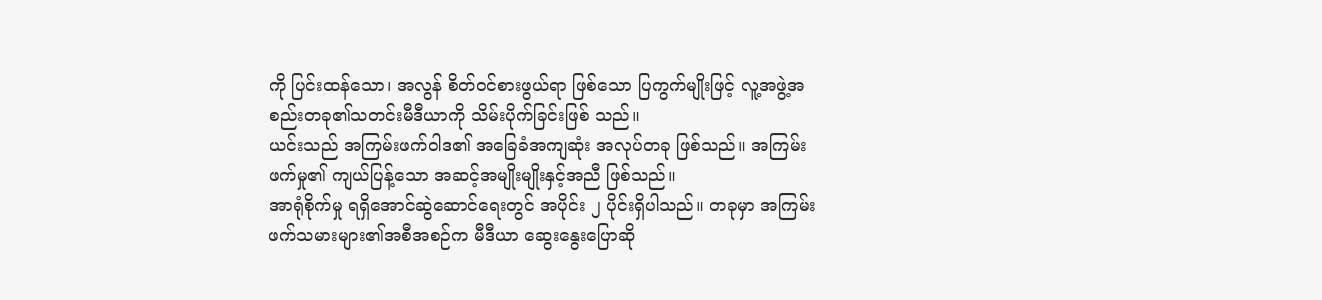ကို ပြင်းထန်သော၊ အလွန် စိတ်ဝင်စားဖွယ်ရာ ဖြစ်သော ပြကွက်မျိုးဖြင့် လူ့အဖွဲ့အစည်းတခု၏သတင်းမီဒီယာကို သိမ်းပိုက်ခြင်းဖြစ် သည်။
ယင်းသည် အကြမ်းဖက်ဝါဒ၏ အခြေခံအကျဆုံး အလုပ်တခု ဖြစ်သည်။ အကြမ်းဖက်မှု၏ ကျယ်ပြန့်သော အဆင့်အမျိုးမျိုးနှင့်အညီ ဖြစ်သည်။
အာရုံစိုက်မှု ရရှိအောင်ဆွဲဆောင်ရေးတွင် အပိုင်း ၂ ပိုင်းရှိပါသည်။ တခုမှာ အကြမ်းဖက်သမားများ၏အစီအစဉ်က မီဒီယာ ဆွေးနွေးပြောဆို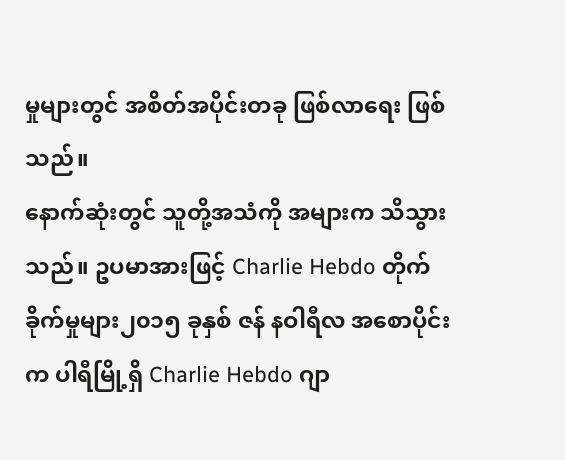မှုများတွင် အစိတ်အပိုင်းတခု ဖြစ်လာရေး ဖြစ်သည်။
နောက်ဆုံးတွင် သူတို့အသံကို အများက သိသွားသည်။ ဥပမာအားဖြင့် Charlie Hebdo တိုက်ခိုက်မှုများ၂၀၁၅ ခုနှစ် ဇန် နဝါရီလ အစောပိုင်းက ပါရီမြို့ရှိ Charlie Hebdo ဂျာ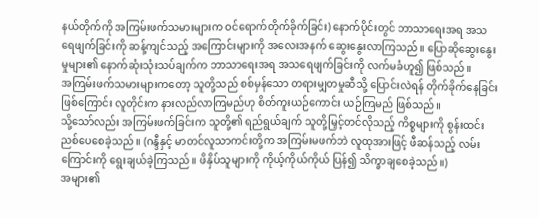နယ်တိုက်ကို အကြမ်းဖက်သမားများက ဝင်ရောက်တိုက်ခိုက်ခြင်း) နောက်ပိုင်းတွင် ဘာသာရေးအရ အသရေဖျက်ခြင်းကို ဆန့်ကျင်သည့် အကြောင်းများကို အလေးအနက် ဆွေးနွေးလာကြသည်။ ပြောဆိုဆွေးနွေးမှုများ၏ နောက်ဆုံးသုံးသပ်ချက်က ဘာသာရေးအရ အသရေဖျက်ခြင်းကို လက်မခံဟူ၍ ဖြစ်သည်။
အကြမ်းဖက်သမားများကတော့ သူတို့သည် စစ်မှန်သော တရားမျှတမှုဆီသို့ ပြောင်းလဲရန် တိုက်ခိုက်နေခြင်းဖြစ်ကြောင်း လူတိုင်းက နားလည်လာကြမည်ဟု စိတ်ကူးယဉ်ကောင်း ယဉ်ကြမည် ဖြစ်သည်။
သို့သော်လည်း အကြမ်းဖက်ခြင်းက သူတို့၏ ရည်ရွယ်ချက် သူတို့မြှင့်တင်လိုသည့် ကိစ္စများကို စွန်းထင်းညစ်ပေစေခဲ့သည်။ (ဂန္ဒီနှင့် မာတင်လူသာကင်းတို့က အကြမ်းမဖက်ဘဲ လူထုအားဖြင့် ဖီဆန်သည့် လမ်းကြောင်းကို ရွေးချယ်ခဲ့ကြသည်။ ဖိနှိပ်သူများကို ကိုယ့်ကိုယ်ကိုယ် ပြန်၍ သိက္ခာချစေခဲ့သည်။)
အများ၏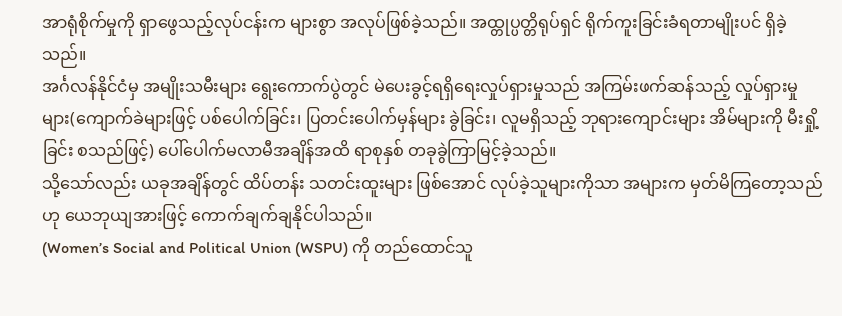အာရုံစိုက်မှုကို ရှာဖွေသည့်လုပ်ငန်းက များစွာ အလုပ်ဖြစ်ခဲ့သည်။ အထ္တုပ္ပတ္တိရုပ်ရှင် ရိုက်ကူးခြင်းခံရတာမျိုးပင် ရှိခဲ့သည်။
အင်္ဂလန်နိုင်ငံမှ အမျိုးသမီးများ ရွေးကောက်ပွဲတွင် မဲပေးခွင့်ရရှိရေးလှုပ်ရှားမှုသည် အကြမ်းဖက်ဆန်သည့် လှုပ်ရှားမှုများ(ကျောက်ခဲများဖြင့် ပစ်ပေါက်ခြင်း၊ ပြတင်းပေါက်မှန်များ ခွဲခြင်း၊ လူမရှိသည့် ဘုရားကျောင်းများ အိမ်များကို မီးရှို့ခြင်း စသည်ဖြင့်) ပေါ်ပေါက်မလာမီအချိန်အထိ ရာစုနှစ် တခုခွဲကြာမြင့်ခဲ့သည်။
သို့သော်လည်း ယခုအချိန်တွင် ထိပ်တန်း သတင်းထူးများ ဖြစ်အောင် လုပ်ခဲ့သူများကိုသာ အများက မှတ်မိကြတော့သည် ဟု ယေဘုယျအားဖြင့် ကောက်ချက်ချနိုင်ပါသည်။
(Women’s Social and Political Union (WSPU) ကို တည်ထောင်သူ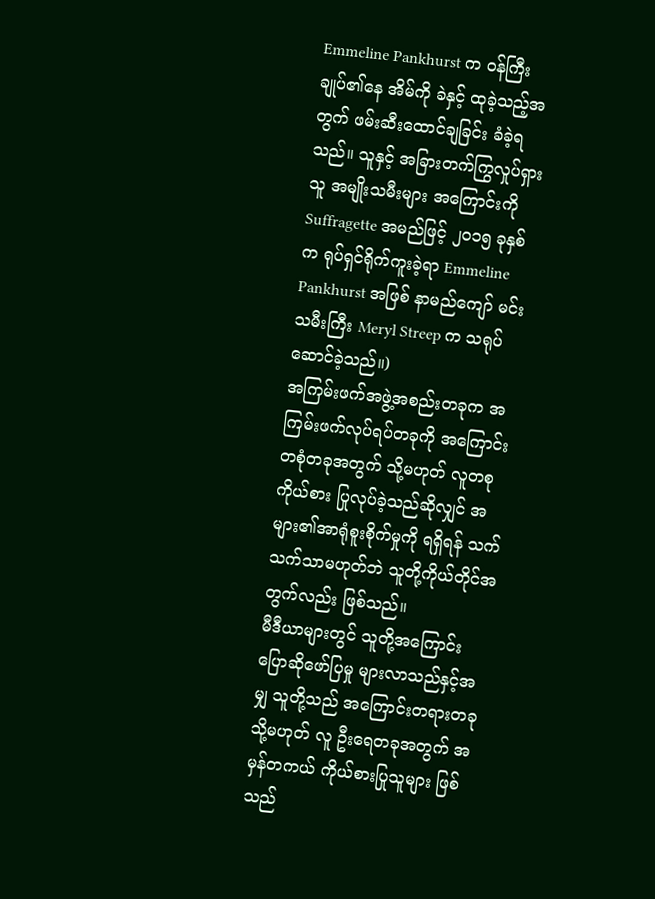Emmeline Pankhurst က ဝန်ကြီးချုပ်၏နေ အိမ်ကို ခဲနှင့် ထုခဲ့သည့်အတွက် ဖမ်းဆီးထောင်ချခြင်း ခံခဲ့ရသည်။ သူနှင့် အခြားတက်ကြွလှုပ်ရှားသူ အမျိုးသမီးများ အကြောင်းကို Suffragette အမည်ဖြင့် ၂၀၁၅ ခုနှစ်က ရုပ်ရှင်ရိုက်ကူးခဲ့ရာ Emmeline Pankhurst အဖြစ် နာမည်ကျော် မင်းသမီးကြီး Meryl Streep က သရုပ်ဆောင်ခဲ့သည်။)
အကြမ်းဖက်အဖွဲ့အစည်းတခုက အကြမ်းဖက်လုပ်ရပ်တခုကို အကြောင်းတစုံတခုအတွက် သို့မဟုတ် လူတစုကိုယ်စား ပြုလုပ်ခဲ့သည်ဆိုလျှင် အများ၏အာရုံစူးစိုက်မှုကို ရရှိရန် သက်သက်သာမဟုတ်ဘဲ သူတို့ကိုယ်တိုင်အတွက်လည်း ဖြစ်သည်။
မီဒီယာများတွင် သူတို့အကြောင်း ပြောဆိုဖော်ပြမှု များလာသည်နှင့်အမျှ သူတို့သည် အကြောင်းတရားတခု သို့မဟုတ် လူ ဦးရေတခုအတွက် အမှန်တကယ် ကိုယ်စားပြုသူများ ဖြစ်သည်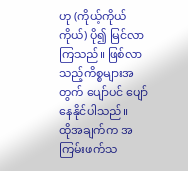ဟု (ကိုယ့်ကိုယ်ကိုယ်) ပို၍ မြင်လာကြသည်။ ဖြစ်လာ သည့်ကိစ္စများအတွက် ပျော်ပင် ပျော်နေနိုင်ပါသည်။
ထိုအချက်က အကြမ်းဖက်သ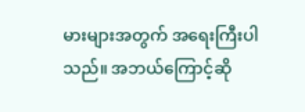မားများအတွက် အရေးကြီးပါသည်။ အဘယ်ကြောင့်ဆို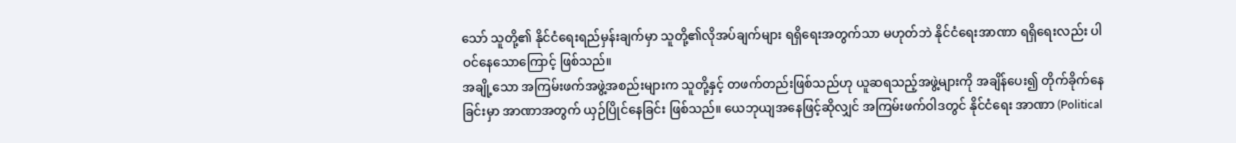သော် သူတို့၏ နိုင်ငံရေးရည်မှန်းချက်မှာ သူတို့၏လိုအပ်ချက်များ ရရှိရေးအတွက်သာ မဟုတ်ဘဲ နိုင်ငံရေးအာဏာ ရရှိရေးလည်း ပါဝင်နေသောကြောင့် ဖြစ်သည်။
အချို့သော အကြမ်းဖက်အဖွဲ့အစည်းများက သူတို့နှင့် တဖက်တည်းဖြစ်သည်ဟု ယူဆရသည့်အဖွဲ့များကို အချိန်ပေး၍ တိုက်ခိုက်နေခြင်းမှာ အာဏာအတွက် ယှဉ်ပြိုင်နေခြင်း ဖြစ်သည်။ ယေဘုယျအနေဖြင့်ဆိုလျှင် အကြမ်းဖက်ဝါဒတွင် နိုင်ငံရေး အာဏာ (Political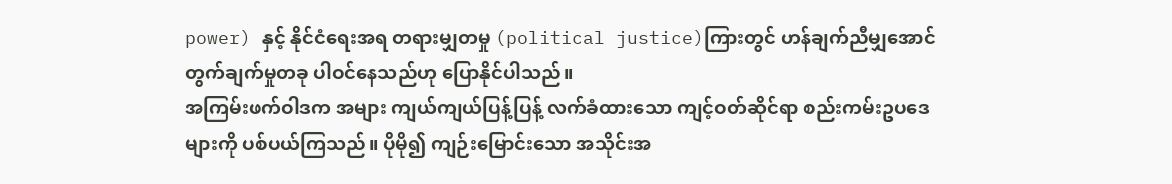power) နှင့် နိုင်ငံရေးအရ တရားမျှတမှု (political justice)ကြားတွင် ဟန်ချက်ညီမျှအောင် တွက်ချက်မှုတခု ပါဝင်နေသည်ဟု ပြောနိုင်ပါသည်။
အကြမ်းဖက်ဝါဒက အများ ကျယ်ကျယ်ပြန့်ပြန့် လက်ခံထားသော ကျင့်ဝတ်ဆိုင်ရာ စည်းကမ်းဥပဒေများကို ပစ်ပယ်ကြသည်။ ပိုမို၍ ကျဉ်းမြောင်းသော အသိုင်းအ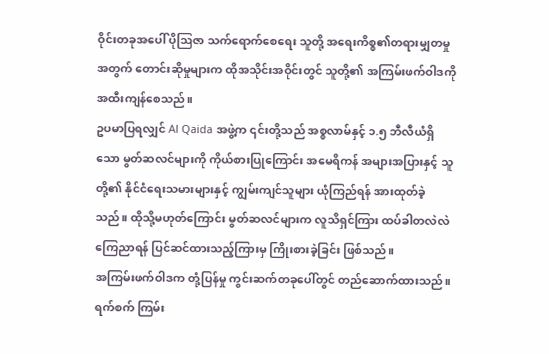ဝိုင်းတခုအပေါ် ပိုဩဇာ သက်ရောက်စေရေး သူတို့ အရေးကိစ္စ၏တရားမျှတမှုအတွက် တောင်းဆိုမှုများက ထိုအသိုင်းအဝိုင်းတွင် သူတို့၏ အကြမ်းဖက်ဝါဒကို အထီးကျန်စေသည်။
ဥပမာပြရလျှင် Al Qaida အဖွဲ့က ၎င်းတို့သည် အစ္စလာမ်နှင့် ၁.၅ ဘီလီယံရှိသော မွတ်ဆလင်များကို ကိုယ်စားပြုကြောင်း အမေရိကန် အများအပြားနှင့် သူတို့၏ နိုင်ငံရေးသမားများနှင့် ကျွမ်းကျင်သူများ ယုံကြည်ရန် အားထုတ်ခဲ့သည်။ ထိုသို့မဟုတ်ကြောင်း မွတ်ဆလင်များက လူသိရှင်ကြား ထပ်ခါတလဲလဲ ကြေညာရန် ပြင်ဆင်ထားသည့်ကြားမှ ကြိုးစားခဲ့ခြင်း ဖြစ်သည်။
အကြမ်းဖက်ဝါဒက တုံ့ပြန်မှု ကွင်းဆက်တခုပေါ်တွင် တည်ဆောက်ထားသည်။ ရက်စက် ကြမ်း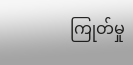ကြုတ်မှု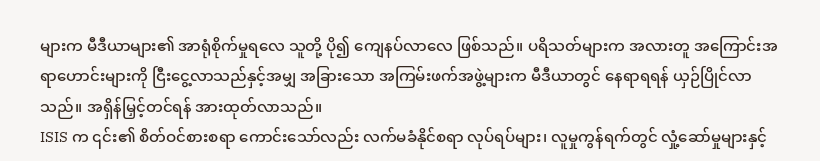များက မီဒီယာများ၏ အာရုံစိုက်မှုရလေ သူတို့ ပို၍ ကျေနပ်လာလေ ဖြစ်သည်။ ပရိသတ်များက အလားတူ အကြောင်းအရာဟောင်းများကို ငြီးငွေ့လာသည်နှင့်အမျှ အခြားသော အကြမ်းဖက်အဖွဲ့များက မီဒီယာတွင် နေရာရရန် ယှဉ်ပြိုင်လာသည်။ အရှိန်မြှင့်တင်ရန် အားထုတ်လာသည်။
ISIS က ၎င်း၏ စိတ်ဝင်စားစရာ ကောင်းသော်လည်း လက်မခံနိုင်စရာ လုပ်ရပ်များ၊ လူမှုကွန်ရက်တွင် လှုံ့ဆော်မှုများနှင့်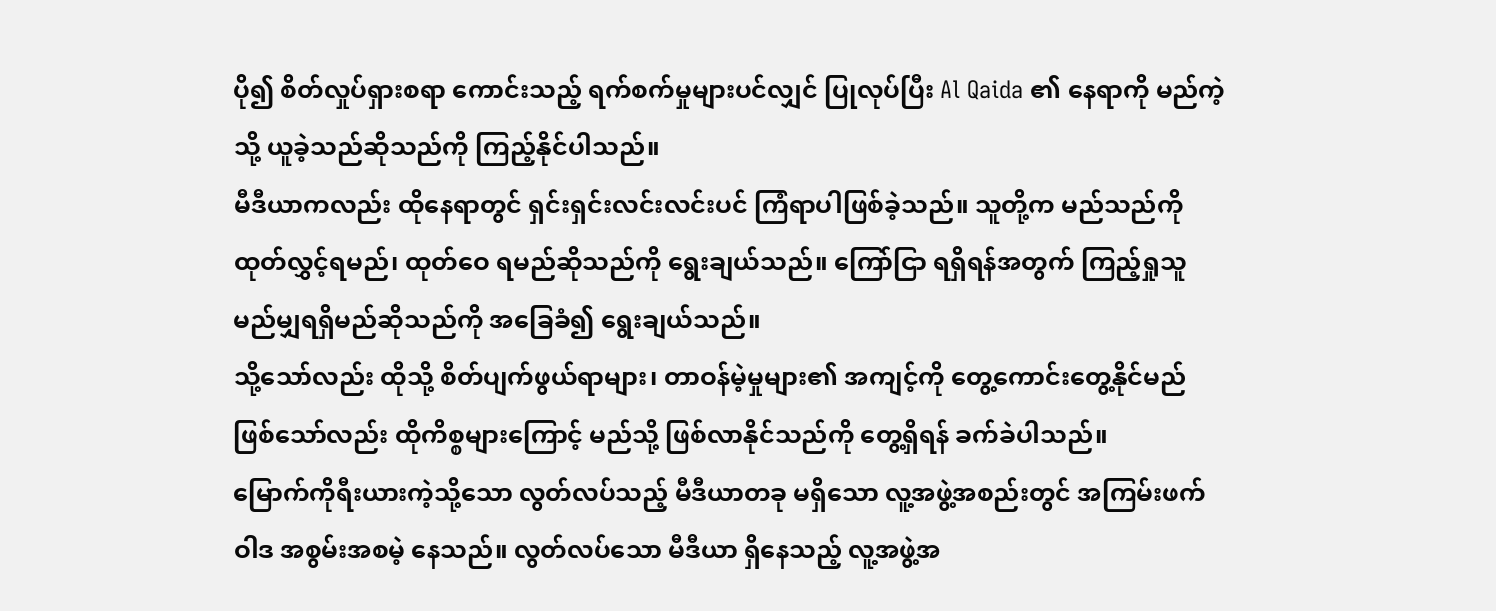ပို၍ စိတ်လှုပ်ရှားစရာ ကောင်းသည့် ရက်စက်မှုများပင်လျှင် ပြုလုပ်ပြီး Al Qaida ၏ နေရာကို မည်ကဲ့သို့ ယူခဲ့သည်ဆိုသည်ကို ကြည့်နိုင်ပါသည်။
မီဒီယာကလည်း ထိုနေရာတွင် ရှင်းရှင်းလင်းလင်းပင် ကြံရာပါဖြစ်ခဲ့သည်။ သူတို့က မည်သည်ကို ထုတ်လွှင့်ရမည်၊ ထုတ်ဝေ ရမည်ဆိုသည်ကို ရွေးချယ်သည်။ ကြော်ငြာ ရရှိရန်အတွက် ကြည့်ရှုသူ မည်မျှရရှိမည်ဆိုသည်ကို အခြေခံ၍ ရွေးချယ်သည်။
သို့သော်လည်း ထိုသို့ စိတ်ပျက်ဖွယ်ရာများ၊ တာဝန်မဲ့မှုများ၏ အကျင့်ကို တွေ့ကောင်းတွေ့နိုင်မည် ဖြစ်သော်လည်း ထိုကိစ္စများကြောင့် မည်သို့ ဖြစ်လာနိုင်သည်ကို တွေ့ရှိရန် ခက်ခဲပါသည်။
မြောက်ကိုရီးယားကဲ့သို့သော လွတ်လပ်သည့် မီဒီယာတခု မရှိသော လူ့အဖွဲ့အစည်းတွင် အကြမ်းဖက်ဝါဒ အစွမ်းအစမဲ့ နေသည်။ လွတ်လပ်သော မီဒီယာ ရှိနေသည့် လူ့အဖွဲ့အ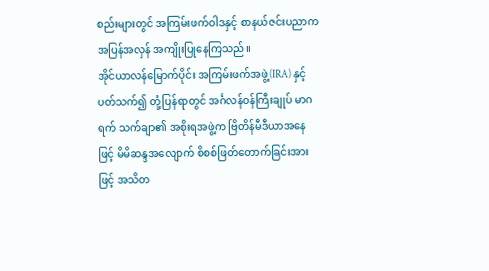စည်းများတွင် အကြမ်းဖက်ဝါဒနှင့် စာနယ်ဇင်းပညာက အပြန်အလှန် အကျိုးပြုနေကြသည်။
အိုင်ယာလန်မြောက်ပိုင်း အကြမ်းဖက်အဖွဲ့(IRA) နှင့် ပတ်သက်၍ တုံ့ပြန်ရာတွင် အင်္ဂလန်ဝန်ကြီးချုပ် မာဂရက် သက်ချာ၏ အစိုးရအဖွဲ့က ဗြိတိန်မီဒီယာအနေဖြင့် မိမိဆန္ဒအလျောက် စိစစ်ဖြတ်တောက်ခြင်းအားဖြင့် အသိတ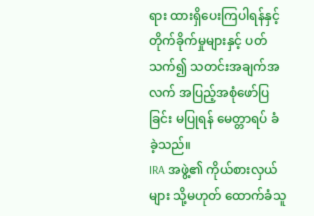ရား ထားရှိပေးကြပါရန်နှင့် တိုက်ခိုက်မှုများနှင့် ပတ်သက်၍ သတင်းအချက်အလက် အပြည့်အစုံဖော်ပြခြင်း မပြုရန် မေတ္တာရပ် ခံခဲ့သည်။
IRA အဖွဲ့၏ ကိုယ်စားလှယ်များ သို့မဟုတ် ထောက်ခံသူ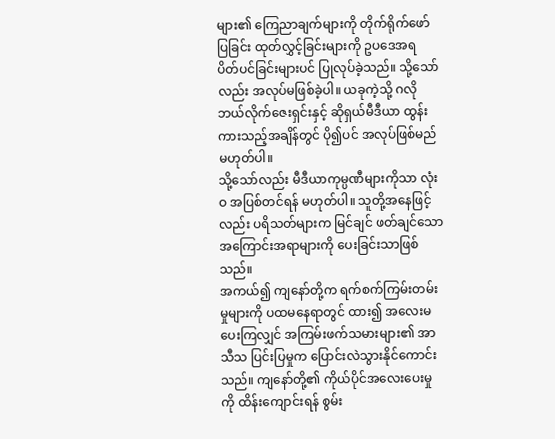များ၏ ကြေညာချက်များကို တိုက်ရိုက်ဖော်ပြခြင်း ထုတ်လွှင့်ခြင်းများကို ဥပဒေအရ ပိတ်ပင်ခြင်းများပင် ပြုလုပ်ခဲ့သည်။ သို့သော်လည်း အလုပ်မဖြစ်ခဲ့ပါ။ ယခုကဲ့သို့ ဂလိုဘယ်လိုက်ဇေးရှင်းနှင့် ဆိုရှယ်မီဒီယာ ထွန်းကားသည့်အချိန်တွင် ပို၍ပင် အလုပ်ဖြစ်မည် မဟုတ်ပါ။
သို့သော်လည်း မီဒီယာကုမ္ပဏီများကိုသာ လုံးဝ အပြစ်တင်ရန် မဟုတ်ပါ။ သူတို့အနေဖြင့်လည်း ပရိသတ်များက မြင်ချင် ဖတ်ချင်သော အကြောင်းအရာများကို ပေးခြင်းသာဖြစ်သည်။
အကယ်၍ ကျနော်တို့က ရက်စက်ကြမ်းတမ်းမှုများကို ပထမနေရာတွင် ထား၍ အလေးမပေးကြလျှင် အကြမ်းဖက်သမားများ၏ အာသီသ ပြင်းပြမှုက ပြောင်းလဲသွားနိုင်ကောင်းသည်။ ကျနော်တို့၏ ကိုယ်ပိုင်အလေးပေးမှုကို ထိန်းကျောင်းရန် စွမ်း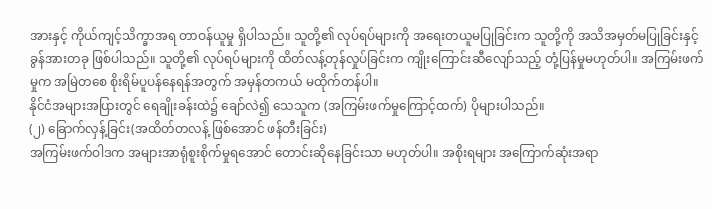အားနှင့် ကိုယ်ကျင့်သိက္ခာအရ တာဝန်ယူမှု ရှိပါသည်။ သူတို့၏ လုပ်ရပ်များကို အရေးတယူမပြုခြင်းက သူတို့ကို အသိအမှတ်မပြုခြင်းနှင့် ခွန်အားတခု ဖြစ်ပါသည်။ သူတို့၏ လုပ်ရပ်များကို ထိတ်လန့်တုန်လှုပ်ခြင်းက ကျိုးကြောင်းဆီလျော်သည့် တုံ့ပြန်မှုမဟုတ်ပါ။ အကြမ်းဖက်မှုက အမြဲတစေ စိုးရိမ်ပူပန်နေရန်အတွက် အမှန်တကယ် မထိုက်တန်ပါ။
နိုင်ငံအများအပြားတွင် ရေချိုးခန်းထဲ၌ ချော်လဲ၍ သေသူက (အကြမ်းဖက်မှုကြောင့်ထက်) ပိုများပါသည်။
(၂) ခြောက်လှန့်ခြင်း(အထိတ်တလန့် ဖြစ်အောင် ဖန်တီးခြင်း)
အကြမ်းဖက်ဝါဒက အများအာရုံစူးစိုက်မှုရအောင် တောင်းဆိုနေခြင်းသာ မဟုတ်ပါ။ အစိုးရများ အကြောက်ဆုံးအရာ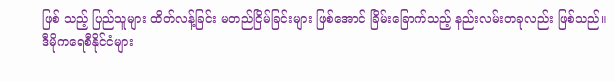ဖြစ် သည့် ပြည်သူများ ထိတ်လန့်ခြင်း မတည်ငြိမ်ခြင်းများ ဖြစ်အောင် ခြိမ်းခြောက်သည့် နည်းလမ်းတခုလည်း ဖြစ်သည်။
ဒီမိုကရေစီနိုင်ငံများ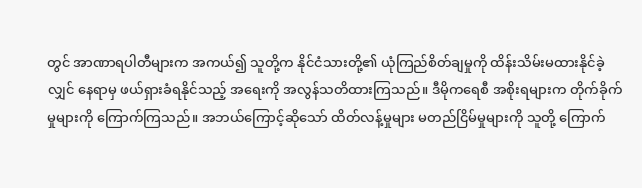တွင် အာဏာရပါတီများက အကယ်၍ သူတို့က နိုင်ငံသားတို့၏ ယုံကြည်စိတ်ချမှုကို ထိန်းသိမ်းမထားနိုင်ခဲ့လျှင် နေရာမှ ဖယ်ရှားခံရနိုင်သည့် အရေးကို အလွန်သတိထားကြသည်။ ဒီမိုကရေစီ အစိုးရများက တိုက်ခိုက်မှုများကို ကြောက်ကြသည်။ အဘယ်ကြောင့်ဆိုသော် ထိတ်လန့်မှုများ မတည်ငြိမ်မှုများကို သူတို့ ကြောက်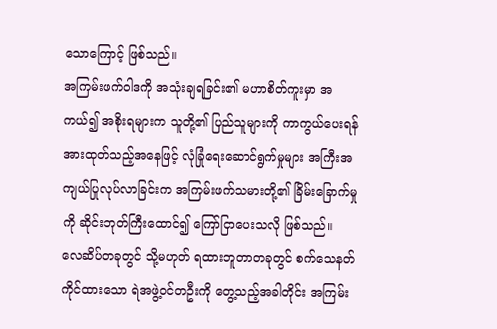သောကြောင့် ဖြစ်သည်။
အကြမ်းဖက်ဝါဒကို အသုံးချရခြင်း၏ မဟာစိတ်ကူးမှာ အကယ်၍ အစိုးရများက သူတို့၏ ပြည်သူများကို ကာကွယ်ပေးရန် အားထုတ်သည့်အနေဖြင့် လုံခြုံရေးဆောင်ရွက်မှုများ အကြီးအကျယ်ပြုလုပ်လာခြင်းက အကြမ်းဖက်သမားတို့၏ ခြိမ်းခြောက်မှုကို ဆိုင်းဘုတ်ကြီးထောင်၍ ကြော်ငြာပေးသလို ဖြစ်သည်။
လေဆိပ်တခုတွင် သို့မဟုတ် ရထားဘူတာတခုတွင် စက်သေနတ်ကိုင်ထားသော ရဲအဖွဲ့ဝင်တဦးကို တွေ့သည့်အခါတိုင်း အကြမ်း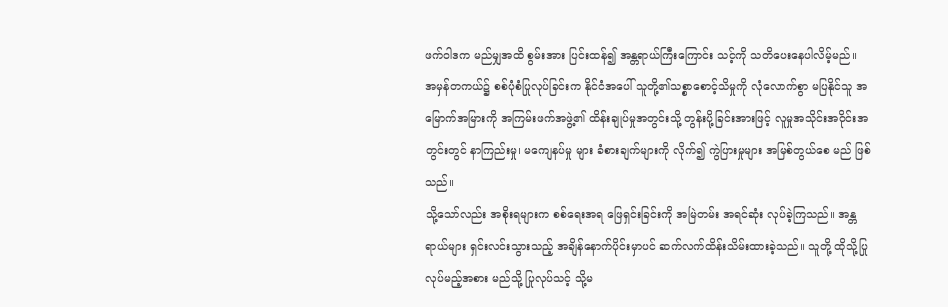ဖက်ဝါဒက မည်မျှအထိ စွမ်းအား ပြင်းထန်၍ အန္တရာယ်ကြီးကြောင်း သင့်ကို သတိပေးနေပါလိမ့်မည်။
အမှန်တကယ်၌ စစ်ပုံစံပြုလုပ်ခြင်းက နိုင်ငံအပေါ် သူတို့၏သစ္စာစောင့်သိမှုကို လုံလောက်စွာ မပြနိုင်သူ အမြောက်အမြားကို အကြမ်းဖက်အဖွဲ့၏ ထိန်းချုပ်မှုအတွင်းသို့ တွန်းပို့ခြင်းအားဖြင့် လူမှုအသိုင်းအဝိုင်းအတွင်းတွင် နာကြည်းမှု၊ မကျေနပ်မှု များ ခံစားချက်များကို လိုက်၍ ကွဲပြားမှုများ အမြစ်တွယ်စေ မည် ဖြစ်သည်။
သို့သော်လည်း အစိုးရများက စစ်ရေးအရ ဖြေရှင်းခြင်းကို အမြဲတမ်း အရင်ဆုံး လုပ်ခဲ့ကြသည်။ အန္တရာယ်များ ရှင်းလင်းသွားသည့် အချိန်နောက်ပိုင်းမှာပင် ဆက်လက်ထိန်းသိမ်းထားခဲ့သည်။ သူတို့ ထိုသို့ပြုလုပ်မည့်အစား မည်သို့ ပြုလုပ်သင့် သို့မ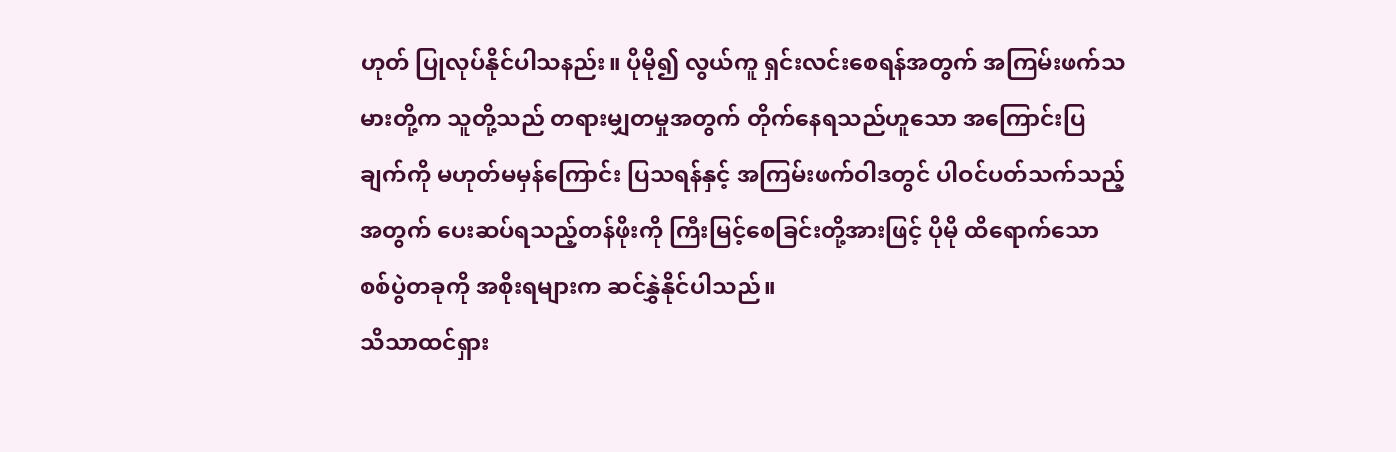ဟုတ် ပြုလုပ်နိုင်ပါသနည်း။ ပိုမို၍ လွယ်ကူ ရှင်းလင်းစေရန်အတွက် အကြမ်းဖက်သမားတို့က သူတို့သည် တရားမျှတမှုအတွက် တိုက်နေရသည်ဟူသော အကြောင်းပြချက်ကို မဟုတ်မမှန်ကြောင်း ပြသရန်နှင့် အကြမ်းဖက်ဝါဒတွင် ပါဝင်ပတ်သက်သည့်အတွက် ပေးဆပ်ရသည့်တန်ဖိုးကို ကြီးမြင့်စေခြင်းတို့အားဖြင့် ပိုမို ထိရောက်သော စစ်ပွဲတခုကို အစိုးရများက ဆင်နွှဲနိုင်ပါသည်။
သိသာထင်ရှား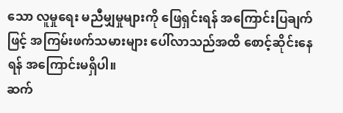သော လူမှုရေး မညီမျှမှုများကို ဖြေရှင်းရန် အကြောင်းပြချက်ဖြင့် အကြမ်းဖက်သမားများ ပေါ်လာသည်အထိ စောင့်ဆိုင်းနေရန် အကြောင်းမရှိပါ။
ဆက်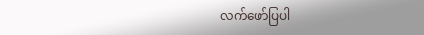လက်ဖော်ပြပါ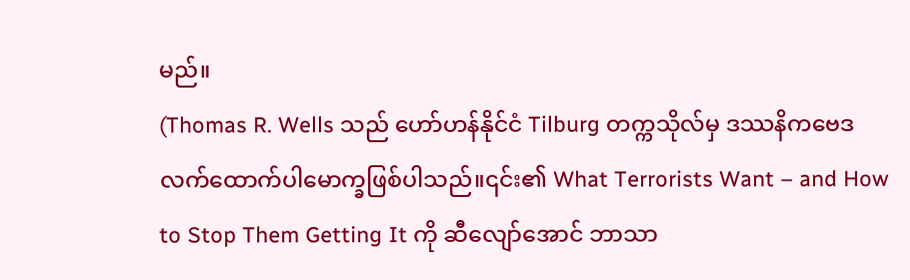မည်။
(Thomas R. Wells သည် ဟော်ဟန်နိုင်ငံ Tilburg တက္ကသိုလ်မှ ဒဿနိကဗေဒ လက်ထောက်ပါမောက္ခဖြစ်ပါသည်။၎င်း၏ What Terrorists Want – and How to Stop Them Getting It ကို ဆီလျော်အောင် ဘာသာ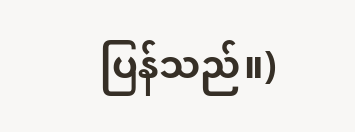ပြန်သည်။)